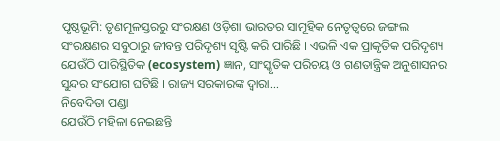ପୃଷ୍ଠଭୂମି: ତୃଣମୂଳସ୍ତରରୁ ସଂରକ୍ଷଣ ଓଡ଼ିଶା ଭାରତର ସାମୂହିକ ନେତୃତ୍ୱରେ ଜଙ୍ଗଲ ସଂରକ୍ଷଣର ସବୁଠାରୁ ଜୀବନ୍ତ ପରିଦୃଶ୍ୟ ସୃଷ୍ଟି କରି ପାରିଛି । ଏଭଳି ଏକ ପ୍ରାକୃତିକ ପରିଦୃଶ୍ୟ ଯେଉଁଠି ପାରିସ୍ଥିତିକ (ecosystem) ଜ୍ଞାନ, ସାଂସ୍କୃତିକ ପରିଚୟ ଓ ଗଣତାନ୍ତ୍ରିକ ଅନୁଶାସନର ସୁନ୍ଦର ସଂଯୋଗ ଘଟିଛି । ରାଜ୍ୟ ସରକାରଙ୍କ ଦ୍ୱାରା...
ନିବେଦିତା ପଣ୍ଡା
ଯେଉଁଠି ମହିଳା ନେଇଛନ୍ତି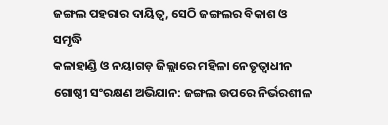ଜଙ୍ଗଲ ପହରାର ଦାୟିତ୍ୱ, ସେଠି ଜଙ୍ଗଲର ବିକାଶ ଓ ସମୃଦ୍ଧି
କଳାହାଣ୍ଡି ଓ ନୟାଗଡ଼ ଜିଲ୍ଲାରେ ମହିଳା ନେତୃତ୍ୱାଧୀନ ଗୋଷ୍ଠୀ ସଂରକ୍ଷଣ ଅଭିଯାନ: ଜଙ୍ଗଲ ଉପରେ ନିର୍ଭରଶୀଳ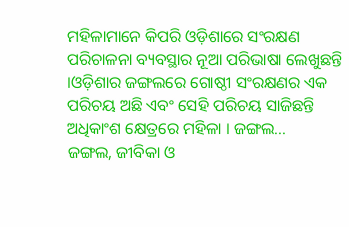ମହିଳାମାନେ କିପରି ଓଡ଼ିଶାରେ ସଂରକ୍ଷଣ ପରିଚାଳନା ବ୍ୟବସ୍ଥାର ନୂଆ ପରିଭାଷା ଲେଖୁଛନ୍ତି ।ଓଡ଼ିଶାର ଜଙ୍ଗଲରେ ଗୋଷ୍ଠୀ ସଂରକ୍ଷଣର ଏକ ପରିଚୟ ଅଛି ଏବଂ ସେହି ପରିଚୟ ସାଜିଛନ୍ତି ଅଧିକାଂଶ କ୍ଷେତ୍ରରେ ମହିଳା । ଜଙ୍ଗଲ...
ଜଙ୍ଗଲ, ଜୀବିକା ଓ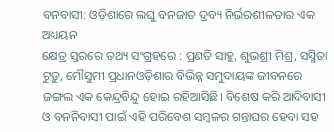ବନବାସୀ: ଓଡ଼ିଶାରେ ଲଘୁ ବନଜାତ ଦ୍ରବ୍ୟ ନିର୍ଭରଶୀଳତାର ଏକ ଅଧ୍ୟୟନ
କ୍ଷେତ୍ର ସ୍ତରରେ ତଥ୍ୟ ସଂଗ୍ରହରେ : ପ୍ରଣତି ସାହୁ, ଶୁଭଶ୍ରୀ ମିଶ୍ର, ସସ୍ମିତା ଟୁଡ଼ୁ, ମୌସୁମୀ ପ୍ରଧାନଓଡ଼ିଶାର ବିଭିନ୍ନ ସମୁଦାୟଙ୍କ ଜୀବନରେ ଜଙ୍ଗଲ ଏକ କେନ୍ଦ୍ରବିନ୍ଦୁ ହୋଇ ରହିଆସିଛି। ବିଶେଷ କରି ଆଦିବାସୀ ଓ ବନନିବାସୀ ପାଇଁ ଏହି ପରିବେଶ ସମ୍ବଳର ଗନ୍ତାଘର ହେବା ସହ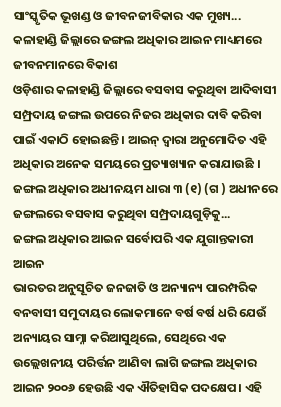ସାଂସ୍କୃତିକ ଭୂଖଣ୍ଡ ଓ ଜୀବନଜୀବିକାର ଏକ ମୁଖ୍ୟ...
କଳାହାଣ୍ଡି ଜିଲ୍ଲାରେ ଜଙ୍ଗଲ ଅଧିକାର ଆଇନ ମାଧ୍ୟମରେ ଜୀବନମାନରେ ବିକାଶ
ଓଡ଼ିଶାର କଳାହାଣ୍ଡି ଜିଲ୍ଲାରେ ବସବାସ କରୁଥିବା ଆଦିବାସୀ ସମ୍ପ୍ରଦାୟ ଜଙ୍ଗଲ ଉପରେ ନିଜର ଅଧିକାର ଦାବି କରିବା ପାଇଁ ଏକାଠି ହୋଇଛନ୍ତି । ଆଇନ୍ ଦ୍ଵାରା ଅନୁମୋଦିତ ଏହି ଅଧିକାର ଅନେକ ସମୟରେ ପ୍ରତ୍ୟାଖ୍ୟାନ କରାଯାଉଛି । ଜଙ୍ଗଲ ଅଧିକାର ଅଧୀନୟମ ଧାରା ୩ (୧) (ଗ ) ଅଧୀନରେ ଜଙ୍ଗଲରେ ବସବାସ କରୁଥିବା ସମ୍ପ୍ରଦାୟଗୁଡ଼ିକୁ...
ଜଙ୍ଗଲ ଅଧିକାର ଆଇନ ସର୍ବୋପରି ଏକ ଯୁଗାନ୍ତକାରୀ ଆଇନ
ଭାରତର ଅନୁସୂଚିତ ଜନଜାତି ଓ ଅନ୍ୟାନ୍ୟ ପାରମ୍ପରିକ ବନବାସୀ ସମୁଦାୟର ଲୋକମାନେ ବର୍ଷ ବର୍ଷ ଧରି ଯେଉଁ ଅନ୍ୟାୟର ସାମ୍ନା କରିଆସୁଥିଲେ, ସେଥିରେ ଏକ ଉଲ୍ଲେଖନୀୟ ପରିର୍ତ୍ତନ ଆଣିବା ଲାଗି ଜଙ୍ଗଲ ଅଧିକାର ଆଇନ ୨୦୦୬ ହେଉଛି ଏକ ଐତିହାସିକ ପଦକ୍ଷେପ। ଏହି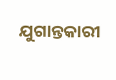ଯୁଗାନ୍ତକାରୀ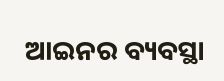ଆଇନର ବ୍ୟବସ୍ଥା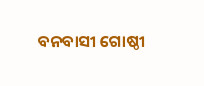ବନବାସୀ ଗୋଷ୍ଠୀ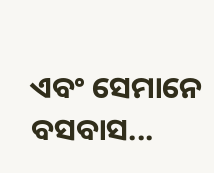ଏବଂ ସେମାନେ ବସବାସ...